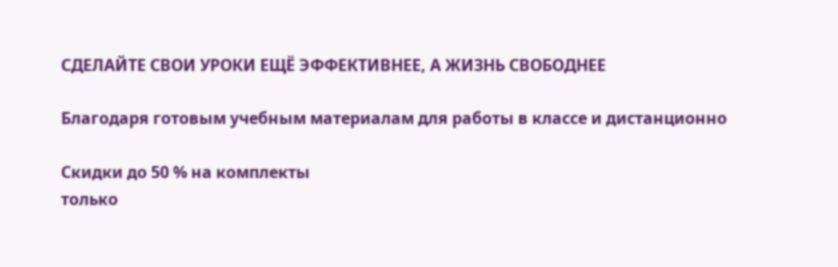СДЕЛАЙТЕ СВОИ УРОКИ ЕЩЁ ЭФФЕКТИВНЕЕ, А ЖИЗНЬ СВОБОДНЕЕ

Благодаря готовым учебным материалам для работы в классе и дистанционно

Скидки до 50 % на комплекты
только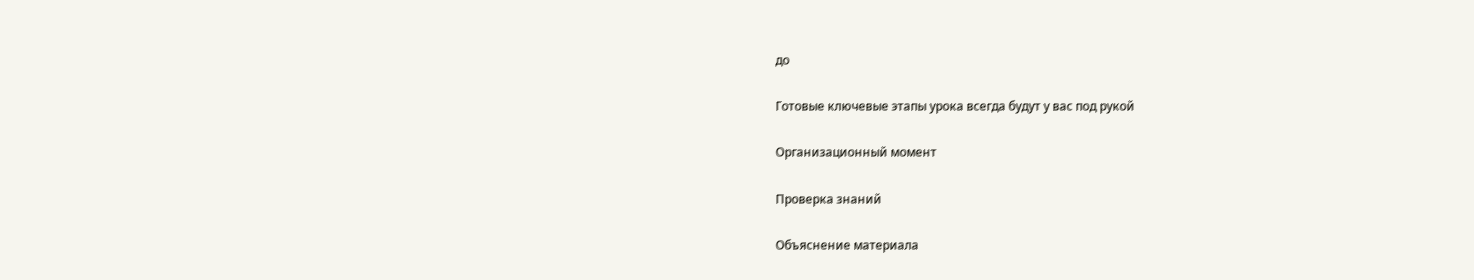до

Готовые ключевые этапы урока всегда будут у вас под рукой

Организационный момент

Проверка знаний

Объяснение материала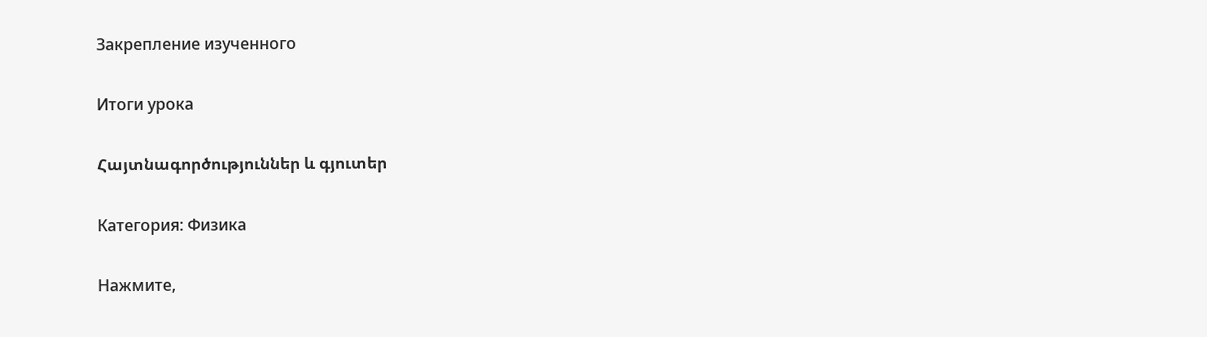Закрепление изученного

Итоги урока

Հայտնագործություններ և գյուտեր

Категория: Физика

Нажмите,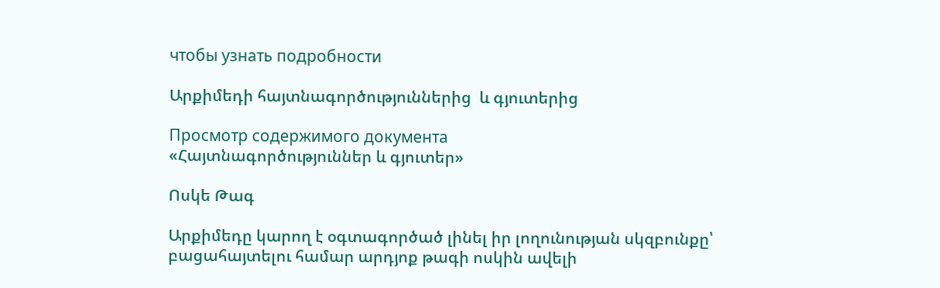чтобы узнать подробности

Արքիմեդի հայտնագործություններից  և գյուտերից

Просмотр содержимого документа
«Հայտնագործություններ և գյուտեր»

Ոսկե Թագ

Արքիմեդը կարող է օգտագործած լինել իր լողունության սկզբունքը՝ բացահայտելու համար արդյոք թագի ոսկին ավելի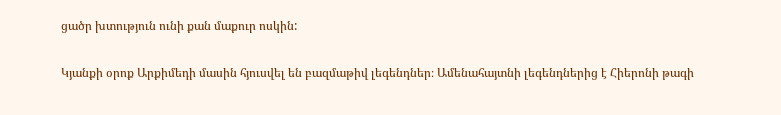ցածր խտություն ունի քան մաքուր ոսկին:

Կյանքի օրոք Արքիմեդի մասին հյուսվել են բազմաթիվ լեգենդներ։ Ամենահայտնի լեգենդներից է Հիերոնի թագի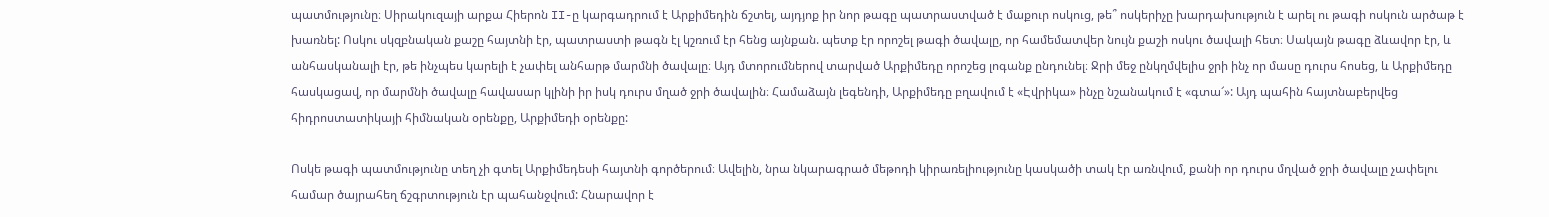պատմությունը։ Սիրակուզայի արքա Հիերոն II-ը կարգադրում է Արքիմեդին ճշտել, այդյոք իր նոր թագը պատրաստված է մաքուր ոսկուց, թե՞ ոսկերիչը խարդախություն է արել ու թագի ոսկուն արծաթ է խառնել: Ոսկու սկզբնական քաշը հայտնի էր, պատրաստի թագն էլ կշռում էր հենց այնքան. պետք էր որոշել թագի ծավալը, որ համեմատվեր նույն քաշի ոսկու ծավալի հետ։ Սակայն թագը ձևավոր էր, և անհասկանալի էր, թե ինչպես կարելի է չափել անհարթ մարմնի ծավալը։ Այդ մտորումներով տարված Արքիմեդը որոշեց լոգանք ընդունել։ Ջրի մեջ ընկղմվելիս ջրի ինչ որ մասը դուրս հոսեց, և Արքիմեդը հասկացավ, որ մարմնի ծավալը հավասար կլինի իր իսկ դուրս մղած ջրի ծավալին։ Համաձայն լեգենդի, Արքիմեդը բղավում է «Էվրիկա» ինչը նշանակում է «գտա՜»: Այդ պահին հայտնաբերվեց հիդրոստատիկայի հիմնական օրենքը, Արքիմեդի օրենքը:

Ոսկե թագի պատմությունը տեղ չի գտել Արքիմեդեսի հայտնի գործերում։ Ավելին, նրա նկարագրած մեթոդի կիրառելիությունը կասկածի տակ էր առնվում, քանի որ դուրս մղված ջրի ծավալը չափելու համար ծայրահեղ ճշգրտություն էր պահանջվում: Հնարավոր է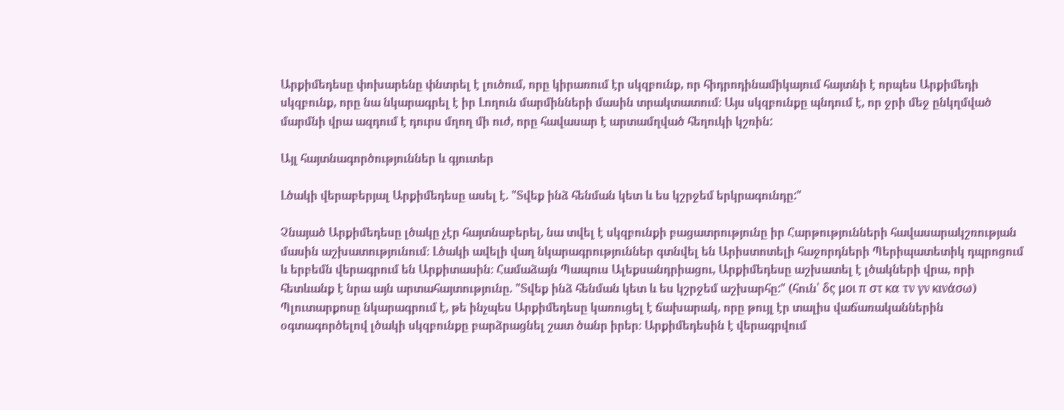Արքիմեդեսը փոխարենը փնտրել է լուծում, որը կիրառում էր սկզբունք, որ հիդրոդինամիկայում հայտնի է որպես Արքիմեդի սկզբունք, որը նա նկարագրել է իր Լողուն մարմինների մասին տրակտատում։ Այս սկզբունքը պնդում է, որ ջրի մեջ ընկղմված մարմնի վրա ազդում է դուրս մղող մի ուժ, որը հավասար է արտամղված հեղուկի կշռին:

Այլ հայտնագործություններ և գյուտեր

Լծակի վերաբերյալ Արքիմեդեսը ասել է. "Տվեք ինձ հենման կետ և ես կշրջեմ երկրագունդը:"

Չնայած Արքիմեդեսը լծակը չէր հայտնաբերել, նա տվել է սկզբունքի բացատրությունը իր Հարթությունների հավասարակշռության մասին աշխատությունում։ Լծակի ավելի վաղ նկարագրություններ գտնվել են Արիստոտելի հաջորդների Պերիպատետիկ դպրոցում և երբեմն վերագրում են Արքիտասին։ Համաձայն Պապուս Ալեքսանդրիացու, Արքիմեդեսը աշխատել է լծակների վրա, որի հետևանք է նրա այն արտահայտությունը. "Տվեք ինձ հենման կետ և ես կշրջեմ աշխարհը:" (հուն՝ δς μοι π στ κα τν γν κινάσω) Պլուտարքոսը նկարագրում է, թե ինչպես Արքիմեդեսը կառուցել է ճախարակ, որը թույլ էր տալիս վաճառականներին օգտագործելով լծակի սկզբունքը բարձրացնել շատ ծանր իրեր։ Արքիմեդեսին է վերագրվում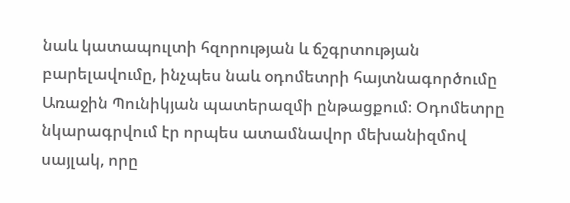նաև կատապուլտի հզորության և ճշգրտության բարելավումը, ինչպես նաև օդոմետրի հայտնագործումը Առաջին Պունիկյան պատերազմի ընթացքում։ Օդոմետրը նկարագրվում էր որպես ատամնավոր մեխանիզմով սայլակ, որը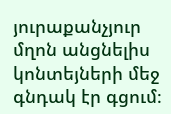յուրաքանչյուր մղոն անցնելիս կոնտեյների մեջ գնդակ էր գցում։